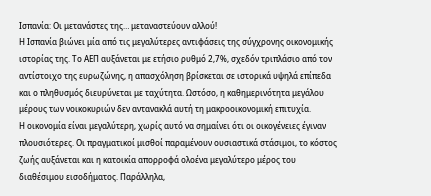Ισπανία: Οι μετανάστες της… μεταναστεύουν αλλού!
Η Ισπανία βιώνει μία από τις μεγαλύτερες αντιφάσεις της σύγχρονης οικονομικής ιστορίας της. Το ΑΕΠ αυξάνεται με ετήσιο ρυθμό 2,7%, σχεδόν τριπλάσιο από τον αντίστοιχο της ευρωζώνης, η απασχόληση βρίσκεται σε ιστορικά υψηλά επίπεδα και ο πληθυσμός διευρύνεται με ταχύτητα. Ωστόσο, η καθημερινότητα μεγάλου μέρους των νοικοκυριών δεν αντανακλά αυτή τη μακροοικονομική επιτυχία.
Η οικονομία είναι μεγαλύτερη, χωρίς αυτό να σημαίνει ότι οι οικογένειες έγιναν πλουσιότερες. Οι πραγματικοί μισθοί παραμένουν ουσιαστικά στάσιμοι, το κόστος ζωής αυξάνεται και η κατοικία απορροφά ολοένα μεγαλύτερο μέρος του διαθέσιμου εισοδήματος. Παράλληλα,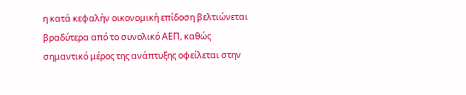η κατά κεφαλήν οικονομική επίδοση βελτιώνεται βραδύτερα από το συνολικό ΑΕΠ, καθώς σημαντικό μέρος της ανάπτυξης οφείλεται στην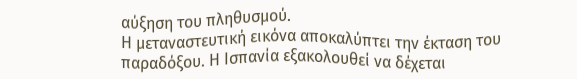αύξηση του πληθυσμού.
Η μεταναστευτική εικόνα αποκαλύπτει την έκταση του παραδόξου. Η Ισπανία εξακολουθεί να δέχεται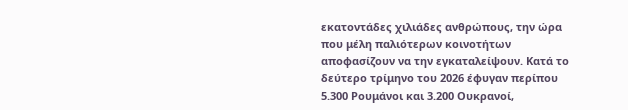εκατοντάδες χιλιάδες ανθρώπους, την ώρα που μέλη παλιότερων κοινοτήτων αποφασίζουν να την εγκαταλείψουν. Κατά το δεύτερο τρίμηνο του 2026 έφυγαν περίπου 5.300 Ρουμάνοι και 3.200 Ουκρανοί,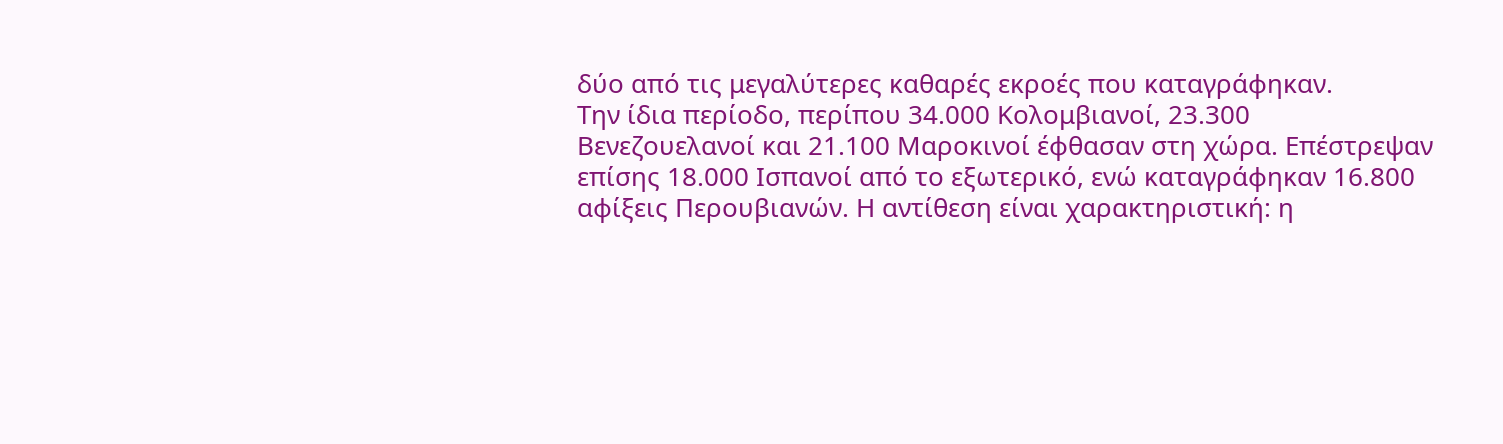δύο από τις μεγαλύτερες καθαρές εκροές που καταγράφηκαν.
Την ίδια περίοδο, περίπου 34.000 Κολομβιανοί, 23.300 Βενεζουελανοί και 21.100 Μαροκινοί έφθασαν στη χώρα. Επέστρεψαν επίσης 18.000 Ισπανοί από το εξωτερικό, ενώ καταγράφηκαν 16.800 αφίξεις Περουβιανών. Η αντίθεση είναι χαρακτηριστική: η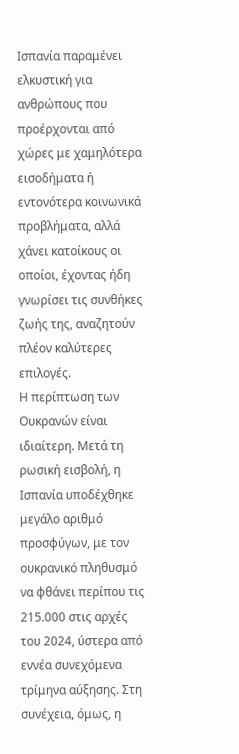Ισπανία παραμένει ελκυστική για ανθρώπους που προέρχονται από χώρες με χαμηλότερα εισοδήματα ή εντονότερα κοινωνικά προβλήματα, αλλά χάνει κατοίκους οι οποίοι, έχοντας ήδη γνωρίσει τις συνθήκες ζωής της, αναζητούν πλέον καλύτερες επιλογές.
Η περίπτωση των Ουκρανών είναι ιδιαίτερη. Μετά τη ρωσική εισβολή, η Ισπανία υποδέχθηκε μεγάλο αριθμό προσφύγων, με τον ουκρανικό πληθυσμό να φθάνει περίπου τις 215.000 στις αρχές του 2024, ύστερα από εννέα συνεχόμενα τρίμηνα αύξησης. Στη συνέχεια, όμως, η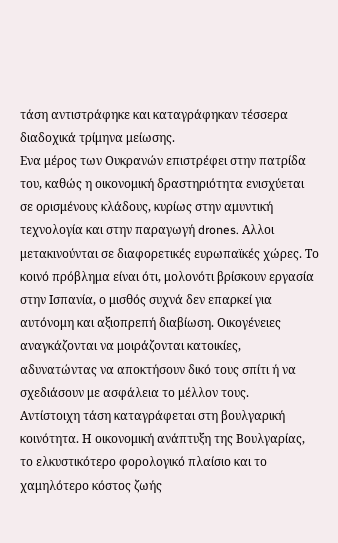τάση αντιστράφηκε και καταγράφηκαν τέσσερα διαδοχικά τρίμηνα μείωσης.
Ενα μέρος των Ουκρανών επιστρέφει στην πατρίδα του, καθώς η οικονομική δραστηριότητα ενισχύεται σε ορισμένους κλάδους, κυρίως στην αμυντική τεχνολογία και στην παραγωγή drones. Αλλοι μετακινούνται σε διαφορετικές ευρωπαϊκές χώρες. Το κοινό πρόβλημα είναι ότι, μολονότι βρίσκουν εργασία στην Ισπανία, ο μισθός συχνά δεν επαρκεί για αυτόνομη και αξιοπρεπή διαβίωση. Οικογένειες αναγκάζονται να μοιράζονται κατοικίες, αδυνατώντας να αποκτήσουν δικό τους σπίτι ή να σχεδιάσουν με ασφάλεια το μέλλον τους.
Αντίστοιχη τάση καταγράφεται στη βουλγαρική κοινότητα. Η οικονομική ανάπτυξη της Βουλγαρίας, το ελκυστικότερο φορολογικό πλαίσιο και το χαμηλότερο κόστος ζωής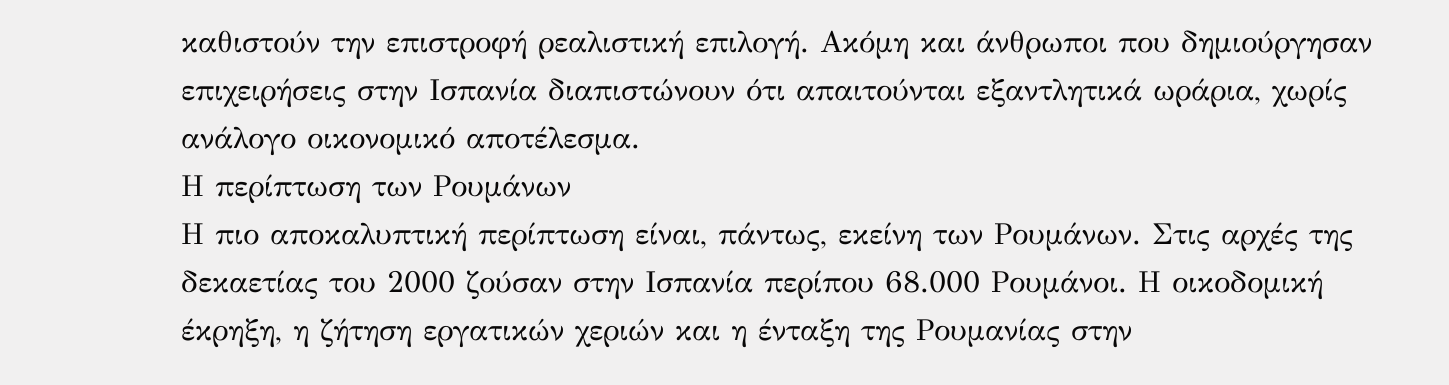καθιστούν την επιστροφή ρεαλιστική επιλογή. Ακόμη και άνθρωποι που δημιούργησαν επιχειρήσεις στην Ισπανία διαπιστώνουν ότι απαιτούνται εξαντλητικά ωράρια, χωρίς ανάλογο οικονομικό αποτέλεσμα.
Η περίπτωση των Ρουμάνων
Η πιο αποκαλυπτική περίπτωση είναι, πάντως, εκείνη των Ρουμάνων. Στις αρχές της δεκαετίας του 2000 ζούσαν στην Ισπανία περίπου 68.000 Ρουμάνοι. Η οικοδομική έκρηξη, η ζήτηση εργατικών χεριών και η ένταξη της Ρουμανίας στην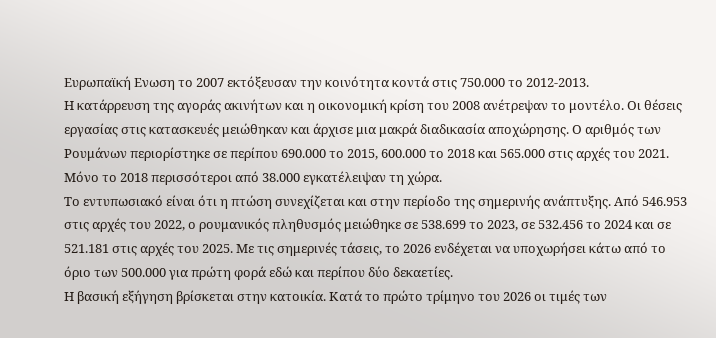Ευρωπαϊκή Ενωση το 2007 εκτόξευσαν την κοινότητα κοντά στις 750.000 το 2012-2013.
Η κατάρρευση της αγοράς ακινήτων και η οικονομική κρίση του 2008 ανέτρεψαν το μοντέλο. Οι θέσεις εργασίας στις κατασκευές μειώθηκαν και άρχισε μια μακρά διαδικασία αποχώρησης. Ο αριθμός των Ρουμάνων περιορίστηκε σε περίπου 690.000 το 2015, 600.000 το 2018 και 565.000 στις αρχές του 2021. Μόνο το 2018 περισσότεροι από 38.000 εγκατέλειψαν τη χώρα.
Το εντυπωσιακό είναι ότι η πτώση συνεχίζεται και στην περίοδο της σημερινής ανάπτυξης. Από 546.953 στις αρχές του 2022, ο ρουμανικός πληθυσμός μειώθηκε σε 538.699 το 2023, σε 532.456 το 2024 και σε 521.181 στις αρχές του 2025. Με τις σημερινές τάσεις, το 2026 ενδέχεται να υποχωρήσει κάτω από το όριο των 500.000 για πρώτη φορά εδώ και περίπου δύο δεκαετίες.
Η βασική εξήγηση βρίσκεται στην κατοικία. Κατά το πρώτο τρίμηνο του 2026 οι τιμές των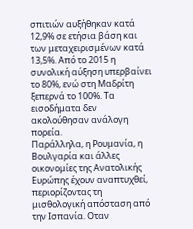σπιτιών αυξήθηκαν κατά 12,9% σε ετήσια βάση και των μεταχειρισμένων κατά 13,5%. Από το 2015 η συνολική αύξηση υπερβαίνει το 80%, ενώ στη Μαδρίτη ξεπερνά το 100%. Τα εισοδήματα δεν ακολούθησαν ανάλογη πορεία.
Παράλληλα, η Ρουμανία, η Βουλγαρία και άλλες οικονομίες της Ανατολικής Ευρώπης έχουν αναπτυχθεί, περιορίζοντας τη μισθολογική απόσταση από την Ισπανία. Οταν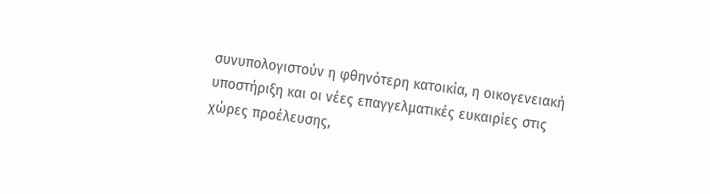συνυπολογιστούν η φθηνότερη κατοικία, η οικογενειακή υποστήριξη και οι νέες επαγγελματικές ευκαιρίες στις χώρες προέλευσης,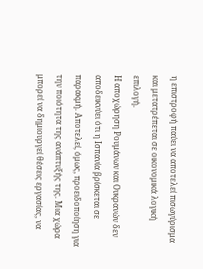η επιστροφή παύει να αποτελεί πισωγύρισμα και μετατρέπεται σε οικονομικά λογική επιλογή.
Η αποχώρηση Ρουμάνων και Ουκρανών δεν αποδεικνύει ότι η Ισπανία βρίσκεται σε παρακμή. Αποτελεί, όμως, προειδοποίηση για την ποιότητα της ανάπτυξής της. Μια χώρα μπορεί να δημιουργεί θέσεις εργασίας, να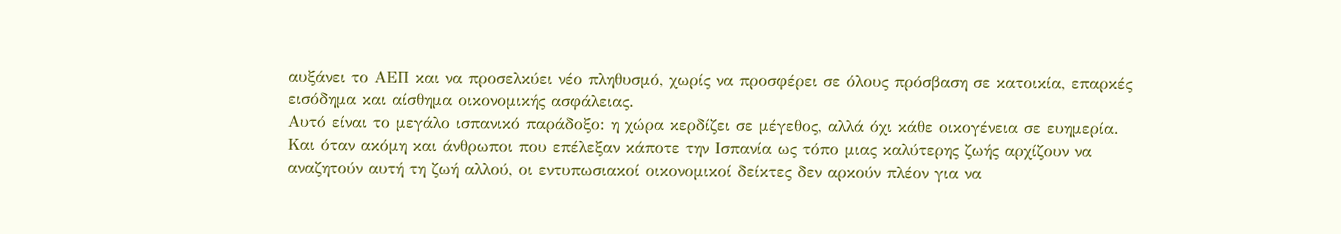αυξάνει το ΑΕΠ και να προσελκύει νέο πληθυσμό, χωρίς να προσφέρει σε όλους πρόσβαση σε κατοικία, επαρκές εισόδημα και αίσθημα οικονομικής ασφάλειας.
Αυτό είναι το μεγάλο ισπανικό παράδοξο: η χώρα κερδίζει σε μέγεθος, αλλά όχι κάθε οικογένεια σε ευημερία. Και όταν ακόμη και άνθρωποι που επέλεξαν κάποτε την Ισπανία ως τόπο μιας καλύτερης ζωής αρχίζουν να αναζητούν αυτή τη ζωή αλλού, οι εντυπωσιακοί οικονομικοί δείκτες δεν αρκούν πλέον για να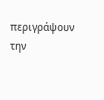περιγράψουν την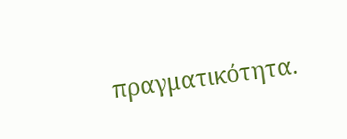πραγματικότητα.